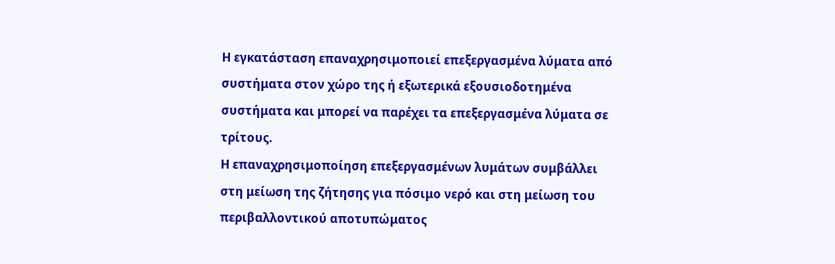Η εγκατάσταση επαναχρησιμοποιεί επεξεργασμένα λύματα από συστήματα στον χώρο της ή εξωτερικά εξουσιοδοτημένα συστήματα και μπορεί να παρέχει τα επεξεργασμένα λύματα σε τρίτους.
Η επαναχρησιμοποίηση επεξεργασμένων λυμάτων συμβάλλει στη μείωση της ζήτησης για πόσιμο νερό και στη μείωση του περιβαλλοντικού αποτυπώματος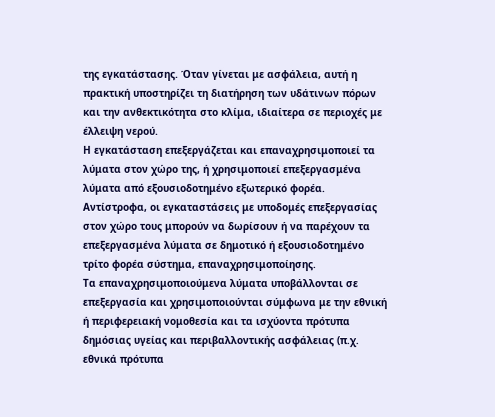της εγκατάστασης. Όταν γίνεται με ασφάλεια, αυτή η πρακτική υποστηρίζει τη διατήρηση των υδάτινων πόρων και την ανθεκτικότητα στο κλίμα, ιδιαίτερα σε περιοχές με έλλειψη νερού.
Η εγκατάσταση επεξεργάζεται και επαναχρησιμοποιεί τα λύματα στον χώρο της, ή χρησιμοποιεί επεξεργασμένα λύματα από εξουσιοδοτημένο εξωτερικό φορέα. Αντίστροφα, οι εγκαταστάσεις με υποδομές επεξεργασίας στον χώρο τους μπορούν να δωρίσουν ή να παρέχουν τα επεξεργασμένα λύματα σε δημοτικό ή εξουσιοδοτημένο τρίτο φορέα σύστημα, επαναχρησιμοποίησης.
Τα επαναχρησιμοποιούμενα λύματα υποβάλλονται σε επεξεργασία και χρησιμοποιούνται σύμφωνα με την εθνική ή περιφερειακή νομοθεσία και τα ισχύοντα πρότυπα δημόσιας υγείας και περιβαλλοντικής ασφάλειας (π.χ. εθνικά πρότυπα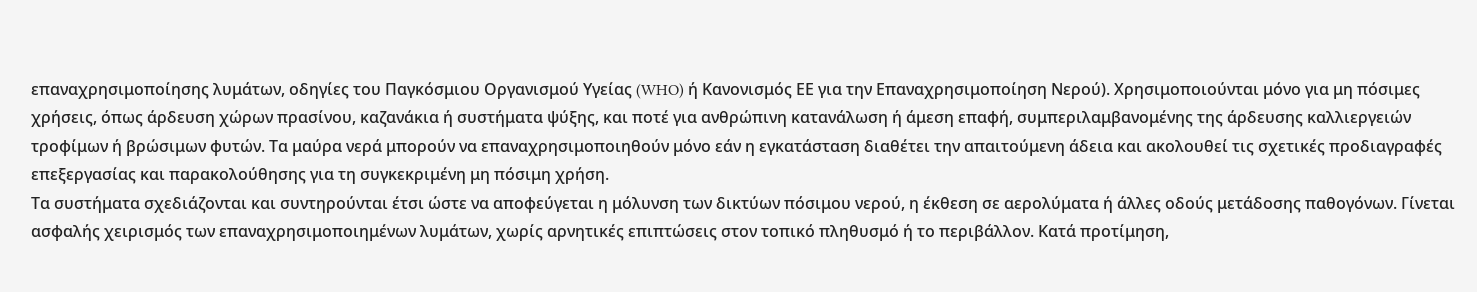επαναχρησιμοποίησης λυμάτων, οδηγίες του Παγκόσμιου Οργανισμού Υγείας (WHO) ή Κανονισμός ΕΕ για την Επαναχρησιμοποίηση Νερού). Χρησιμοποιούνται μόνο για μη πόσιμες χρήσεις, όπως άρδευση χώρων πρασίνου, καζανάκια ή συστήματα ψύξης, και ποτέ για ανθρώπινη κατανάλωση ή άμεση επαφή, συμπεριλαμβανομένης της άρδευσης καλλιεργειών τροφίμων ή βρώσιμων φυτών. Τα μαύρα νερά μπορούν να επαναχρησιμοποιηθούν μόνο εάν η εγκατάσταση διαθέτει την απαιτούμενη άδεια και ακολουθεί τις σχετικές προδιαγραφές επεξεργασίας και παρακολούθησης για τη συγκεκριμένη μη πόσιμη χρήση.
Τα συστήματα σχεδιάζονται και συντηρούνται έτσι ώστε να αποφεύγεται η μόλυνση των δικτύων πόσιμου νερού, η έκθεση σε αερολύματα ή άλλες οδούς μετάδοσης παθογόνων. Γίνεται ασφαλής χειρισμός των επαναχρησιμοποιημένων λυμάτων, χωρίς αρνητικές επιπτώσεις στον τοπικό πληθυσμό ή το περιβάλλον. Κατά προτίμηση,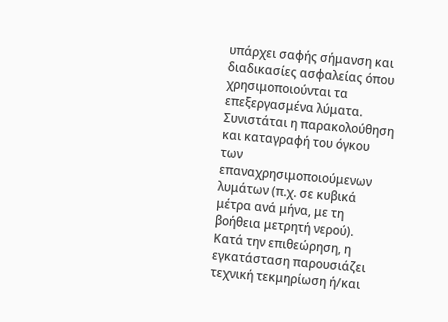υπάρχει σαφής σήμανση και διαδικασίες ασφαλείας όπου χρησιμοποιούνται τα επεξεργασμένα λύματα.
Συνιστάται η παρακολούθηση και καταγραφή του όγκου των επαναχρησιμοποιούμενων λυμάτων (π.χ. σε κυβικά μέτρα ανά μήνα, με τη βοήθεια μετρητή νερού).
Κατά την επιθεώρηση, η εγκατάσταση παρουσιάζει τεχνική τεκμηρίωση ή/και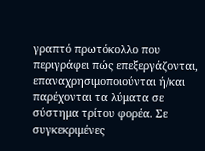γραπτό πρωτόκολλο που περιγράφει πώς επεξεργάζονται, επαναχρησιμοποιούνται ή/και παρέχονται τα λύματα σε σύστημα τρίτου φορέα. Σε συγκεκριμένες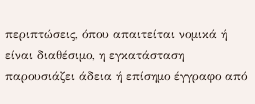περιπτώσεις, όπου απαιτείται νομικά ή είναι διαθέσιμο, η εγκατάσταση παρουσιάζει άδεια ή επίσημο έγγραφο από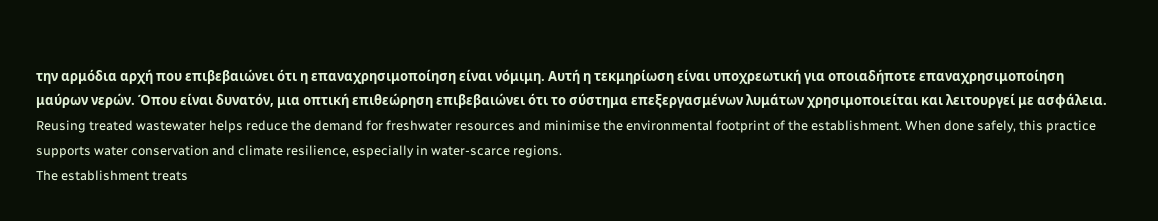την αρμόδια αρχή που επιβεβαιώνει ότι η επαναχρησιμοποίηση είναι νόμιμη. Αυτή η τεκμηρίωση είναι υποχρεωτική για οποιαδήποτε επαναχρησιμοποίηση μαύρων νερών. Όπου είναι δυνατόν, μια οπτική επιθεώρηση επιβεβαιώνει ότι το σύστημα επεξεργασμένων λυμάτων χρησιμοποιείται και λειτουργεί με ασφάλεια.
Reusing treated wastewater helps reduce the demand for freshwater resources and minimise the environmental footprint of the establishment. When done safely, this practice supports water conservation and climate resilience, especially in water-scarce regions.
The establishment treats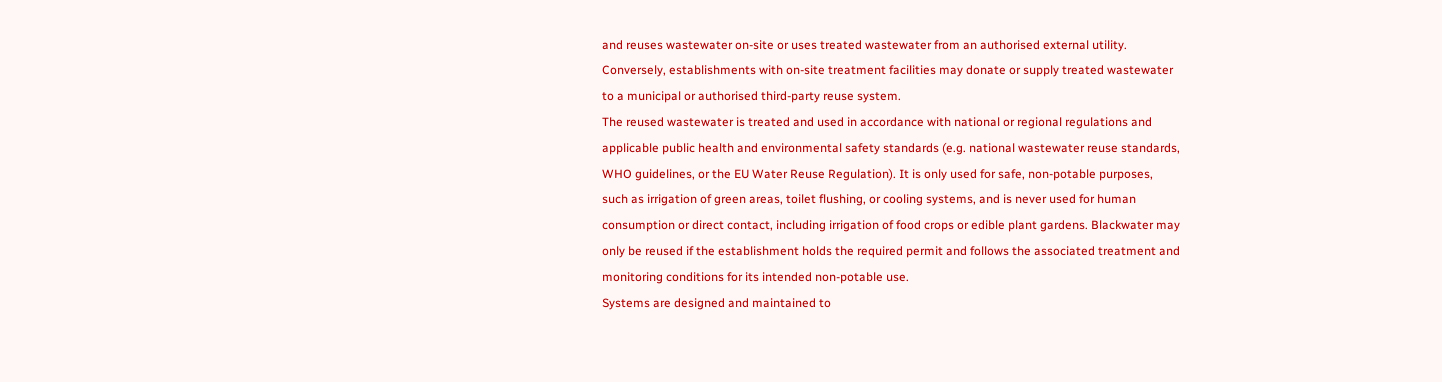and reuses wastewater on-site or uses treated wastewater from an authorised external utility. Conversely, establishments with on-site treatment facilities may donate or supply treated wastewater to a municipal or authorised third-party reuse system.
The reused wastewater is treated and used in accordance with national or regional regulations and applicable public health and environmental safety standards (e.g. national wastewater reuse standards, WHO guidelines, or the EU Water Reuse Regulation). It is only used for safe, non-potable purposes, such as irrigation of green areas, toilet flushing, or cooling systems, and is never used for human consumption or direct contact, including irrigation of food crops or edible plant gardens. Blackwater may only be reused if the establishment holds the required permit and follows the associated treatment and monitoring conditions for its intended non-potable use.
Systems are designed and maintained to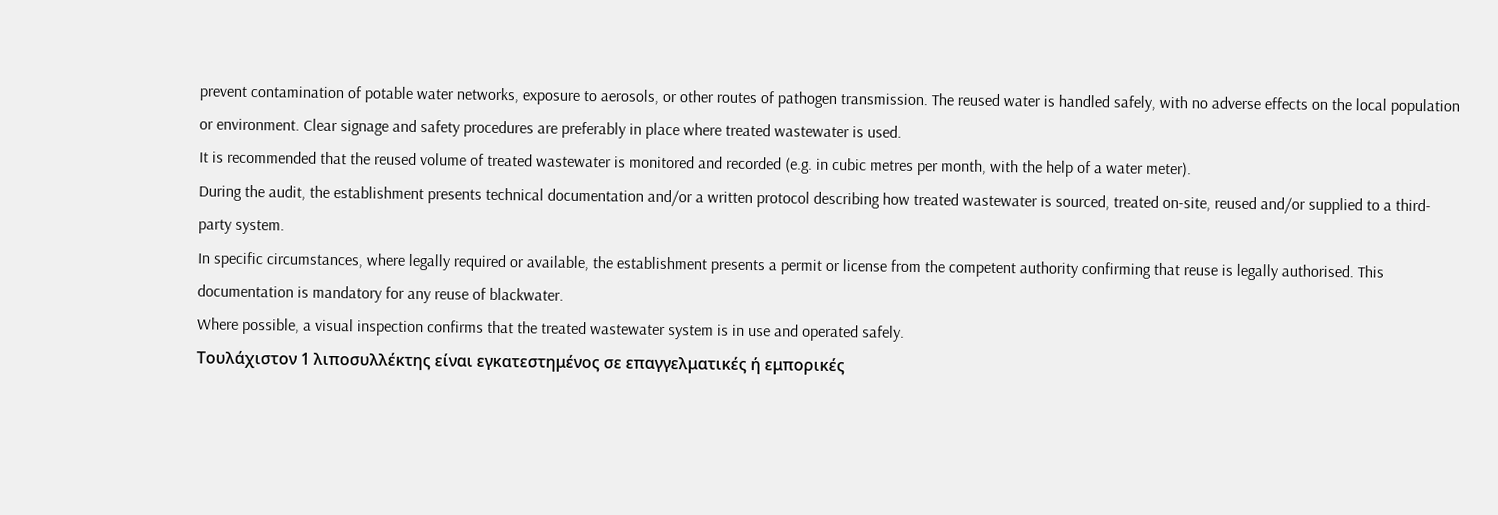prevent contamination of potable water networks, exposure to aerosols, or other routes of pathogen transmission. The reused water is handled safely, with no adverse effects on the local population or environment. Clear signage and safety procedures are preferably in place where treated wastewater is used.
It is recommended that the reused volume of treated wastewater is monitored and recorded (e.g. in cubic metres per month, with the help of a water meter).
During the audit, the establishment presents technical documentation and/or a written protocol describing how treated wastewater is sourced, treated on-site, reused and/or supplied to a third-party system.
In specific circumstances, where legally required or available, the establishment presents a permit or license from the competent authority confirming that reuse is legally authorised. This documentation is mandatory for any reuse of blackwater.
Where possible, a visual inspection confirms that the treated wastewater system is in use and operated safely.
Τουλάχιστον 1 λιποσυλλέκτης είναι εγκατεστημένος σε επαγγελματικές ή εμπορικές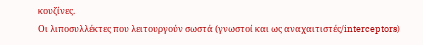κουζίνες.
Οι λιποσυλλέκτες που λειτουργούν σωστά (γνωστοί και ως αναχαιτιστές/interceptors)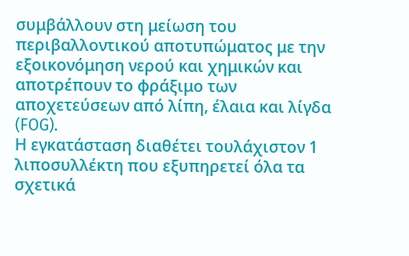συμβάλλουν στη μείωση του περιβαλλοντικού αποτυπώματος με την εξοικονόμηση νερού και χημικών και αποτρέπουν το φράξιμο των αποχετεύσεων από λίπη, έλαια και λίγδα (FOG).
Η εγκατάσταση διαθέτει τουλάχιστον 1 λιποσυλλέκτη που εξυπηρετεί όλα τα σχετικά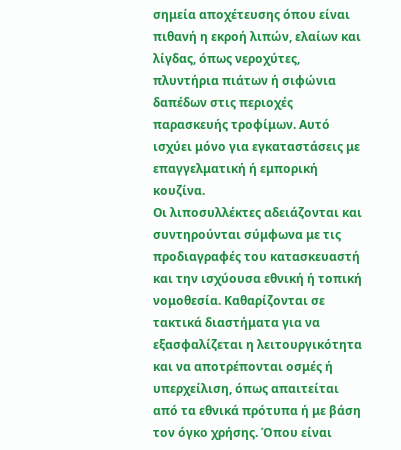σημεία αποχέτευσης όπου είναι πιθανή η εκροή λιπών, ελαίων και λίγδας, όπως νεροχύτες, πλυντήρια πιάτων ή σιφώνια δαπέδων στις περιοχές παρασκευής τροφίμων. Αυτό ισχύει μόνο για εγκαταστάσεις με επαγγελματική ή εμπορική κουζίνα.
Οι λιποσυλλέκτες αδειάζονται και συντηρούνται σύμφωνα με τις προδιαγραφές του κατασκευαστή και την ισχύουσα εθνική ή τοπική νομοθεσία. Καθαρίζονται σε τακτικά διαστήματα για να εξασφαλίζεται η λειτουργικότητα και να αποτρέπονται οσμές ή υπερχείλιση, όπως απαιτείται από τα εθνικά πρότυπα ή με βάση τον όγκο χρήσης. Όπου είναι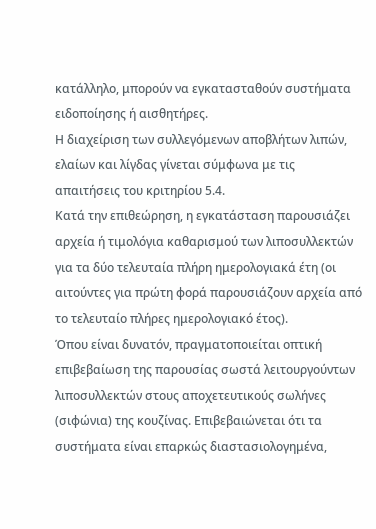κατάλληλο, μπορούν να εγκατασταθούν συστήματα ειδοποίησης ή αισθητήρες.
Η διαχείριση των συλλεγόμενων αποβλήτων λιπών, ελαίων και λίγδας γίνεται σύμφωνα με τις απαιτήσεις του κριτηρίου 5.4.
Κατά την επιθεώρηση, η εγκατάσταση παρουσιάζει αρχεία ή τιμολόγια καθαρισμού των λιποσυλλεκτών για τα δύο τελευταία πλήρη ημερολογιακά έτη (οι αιτούντες για πρώτη φορά παρουσιάζουν αρχεία από το τελευταίο πλήρες ημερολογιακό έτος).
Όπου είναι δυνατόν, πραγματοποιείται οπτική επιβεβαίωση της παρουσίας σωστά λειτουργούντων λιποσυλλεκτών στους αποχετευτικούς σωλήνες (σιφώνια) της κουζίνας. Επιβεβαιώνεται ότι τα συστήματα είναι επαρκώς διαστασιολογημένα,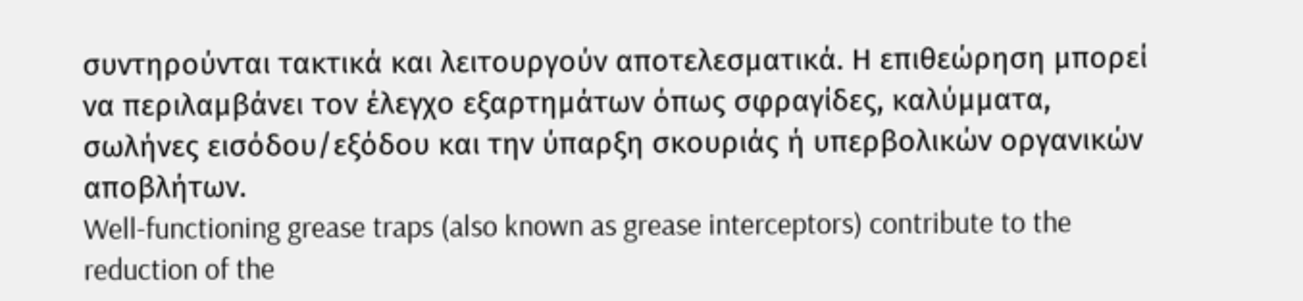συντηρούνται τακτικά και λειτουργούν αποτελεσματικά. Η επιθεώρηση μπορεί να περιλαμβάνει τον έλεγχο εξαρτημάτων όπως σφραγίδες, καλύμματα, σωλήνες εισόδου/εξόδου και την ύπαρξη σκουριάς ή υπερβολικών οργανικών αποβλήτων.
Well-functioning grease traps (also known as grease interceptors) contribute to the reduction of the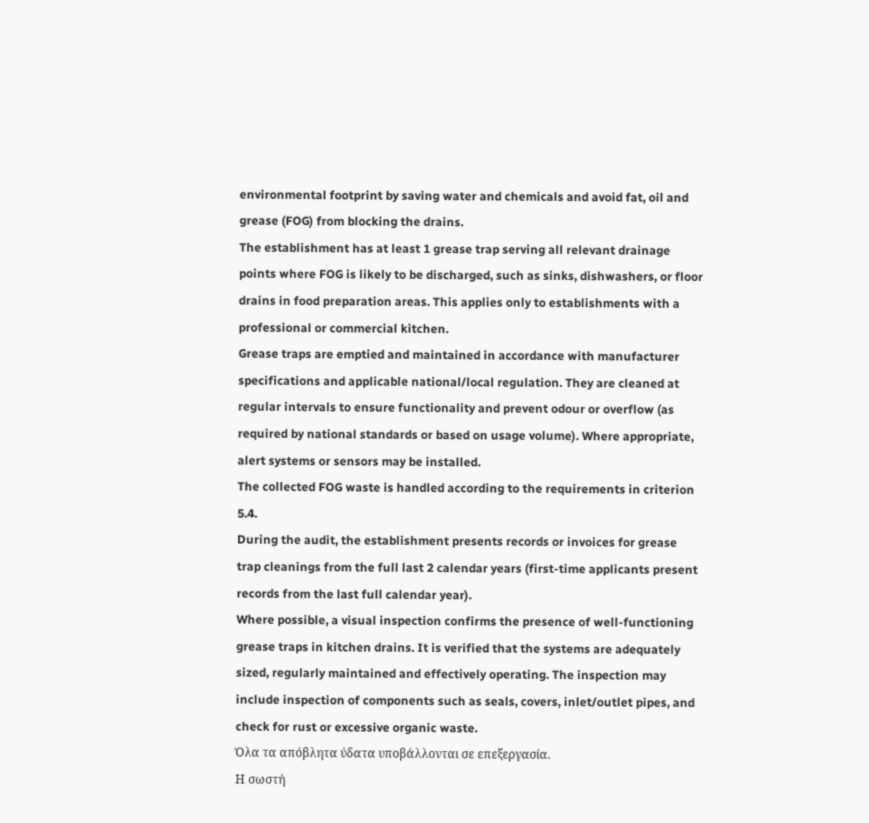environmental footprint by saving water and chemicals and avoid fat, oil and grease (FOG) from blocking the drains.
The establishment has at least 1 grease trap serving all relevant drainage points where FOG is likely to be discharged, such as sinks, dishwashers, or floor drains in food preparation areas. This applies only to establishments with a professional or commercial kitchen.
Grease traps are emptied and maintained in accordance with manufacturer specifications and applicable national/local regulation. They are cleaned at regular intervals to ensure functionality and prevent odour or overflow (as required by national standards or based on usage volume). Where appropriate, alert systems or sensors may be installed.
The collected FOG waste is handled according to the requirements in criterion 5.4.
During the audit, the establishment presents records or invoices for grease trap cleanings from the full last 2 calendar years (first-time applicants present records from the last full calendar year).
Where possible, a visual inspection confirms the presence of well-functioning grease traps in kitchen drains. It is verified that the systems are adequately sized, regularly maintained and effectively operating. The inspection may include inspection of components such as seals, covers, inlet/outlet pipes, and check for rust or excessive organic waste.
Όλα τα απόβλητα ύδατα υποβάλλονται σε επεξεργασία.
Η σωστή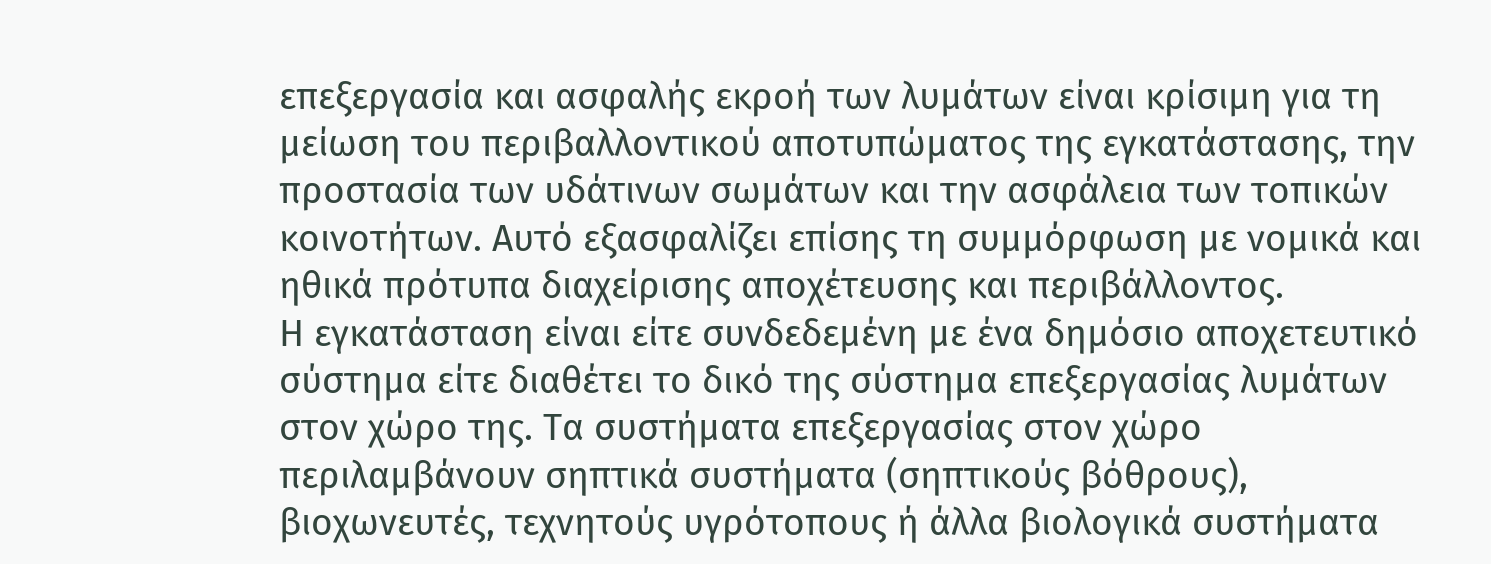επεξεργασία και ασφαλής εκροή των λυμάτων είναι κρίσιμη για τη μείωση του περιβαλλοντικού αποτυπώματος της εγκατάστασης, την προστασία των υδάτινων σωμάτων και την ασφάλεια των τοπικών κοινοτήτων. Αυτό εξασφαλίζει επίσης τη συμμόρφωση με νομικά και ηθικά πρότυπα διαχείρισης αποχέτευσης και περιβάλλοντος.
Η εγκατάσταση είναι είτε συνδεδεμένη με ένα δημόσιο αποχετευτικό σύστημα είτε διαθέτει το δικό της σύστημα επεξεργασίας λυμάτων στον χώρο της. Τα συστήματα επεξεργασίας στον χώρο περιλαμβάνουν σηπτικά συστήματα (σηπτικούς βόθρους), βιοχωνευτές, τεχνητούς υγρότοπους ή άλλα βιολογικά συστήματα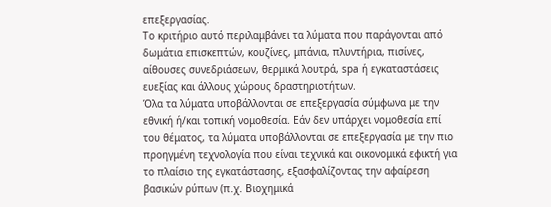επεξεργασίας.
Το κριτήριο αυτό περιλαμβάνει τα λύματα που παράγονται από δωμάτια επισκεπτών, κουζίνες, μπάνια, πλυντήρια, πισίνες, αίθουσες συνεδριάσεων, θερμικά λουτρά, spa ή εγκαταστάσεις ευεξίας και άλλους χώρους δραστηριοτήτων.
Όλα τα λύματα υποβάλλονται σε επεξεργασία σύμφωνα με την εθνική ή/και τοπική νομοθεσία. Εάν δεν υπάρχει νομοθεσία επί του θέματος, τα λύματα υποβάλλονται σε επεξεργασία με την πιο προηγμένη τεχνολογία που είναι τεχνικά και οικονομικά εφικτή για το πλαίσιο της εγκατάστασης, εξασφαλίζοντας την αφαίρεση βασικών ρύπων (π.χ. Βιοχημικά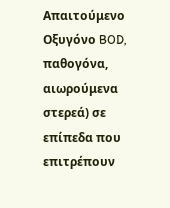Απαιτούμενο Οξυγόνο BOD, παθογόνα, αιωρούμενα στερεά) σε επίπεδα που επιτρέπουν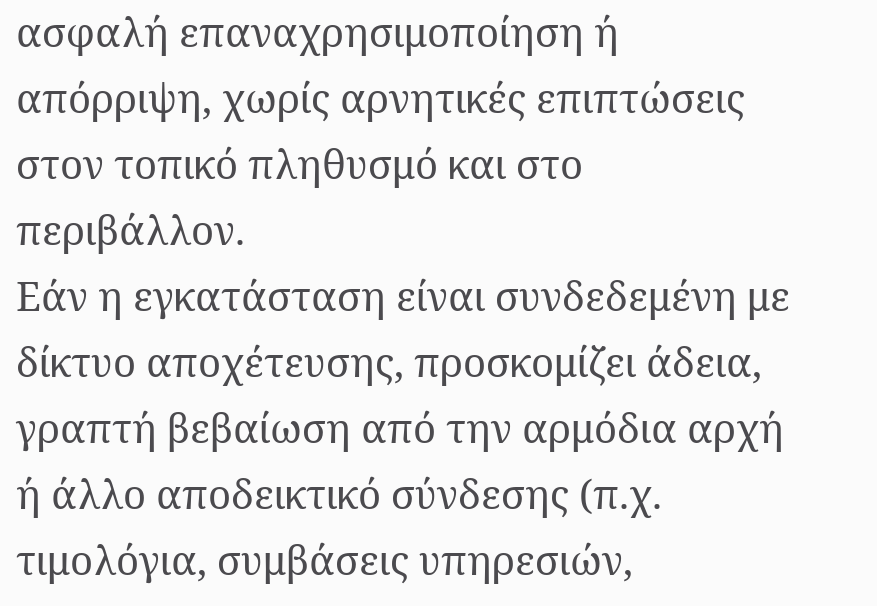ασφαλή επαναχρησιμοποίηση ή απόρριψη, χωρίς αρνητικές επιπτώσεις στον τοπικό πληθυσμό και στο περιβάλλον.
Εάν η εγκατάσταση είναι συνδεδεμένη με δίκτυο αποχέτευσης, προσκομίζει άδεια, γραπτή βεβαίωση από την αρμόδια αρχή ή άλλο αποδεικτικό σύνδεσης (π.χ. τιμολόγια, συμβάσεις υπηρεσιών,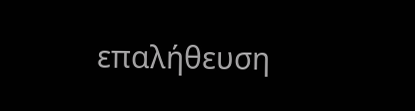επαλήθευση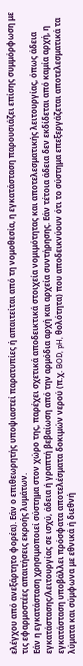ελέγχου από ανεξάρτητο φορέα). Εάν ο επιθεωρητής υποψιαστεί παρατυπίες ή απαιτείται από τη νομοθεσία, η εγκατάσταση παρουσιάζει επίσης συμμόρφωση με τις εφαρμοστέες απαιτήσεις εκροής λυμάτων.
Εάν η εγκατάσταση χρησιμοποιεί σύστημα στον χώρο της, παρέχει σχετικά αποδεικτικά στοιχεία νομιμότητας και αποτελεσματικής λειτουργίας, όπως άδεια εγκατάστασης/λειτουργίας σε ισχύ, άδεια ή γραπτή βεβαίωση από την αρμόδια αρχή και αρχεία συντήρησης. Εάν τέτοια άδεια δεν εκδίδεται από καμία αρχή, η εγκατάσταση υποβάλλει πρόσφατα αποτελέσματα δοκιμών νερού (π.χ. BOD, pH, θολότητα) που αποδεικνύουν ότι το σύστημα επεξεργάζεται αποτελεσματικά τα λύματα και σύμφωνα με εθνικά ή διεθνή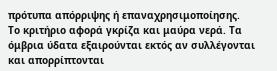πρότυπα απόρριψης ή επαναχρησιμοποίησης.
Το κριτήριο αφορά γκρίζα και μαύρα νερά. Τα όμβρια ύδατα εξαιρούνται εκτός αν συλλέγονται και απορρίπτονται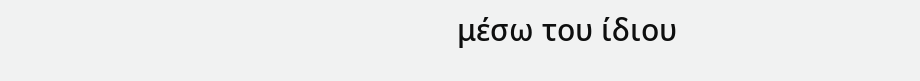μέσω του ίδιου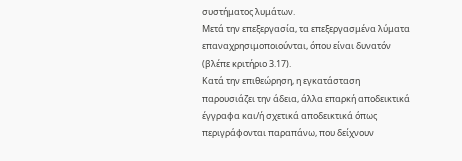συστήματος λυμάτων.
Μετά την επεξεργασία, τα επεξεργασμένα λύματα επαναχρησιμοποιούνται, όπου είναι δυνατόν (βλέπε κριτήριο 3.17).
Κατά την επιθεώρηση, η εγκατάσταση παρουσιάζει την άδεια, άλλα επαρκή αποδεικτικά έγγραφα και/ή σχετικά αποδεικτικά όπως περιγράφονται παραπάνω, που δείχνουν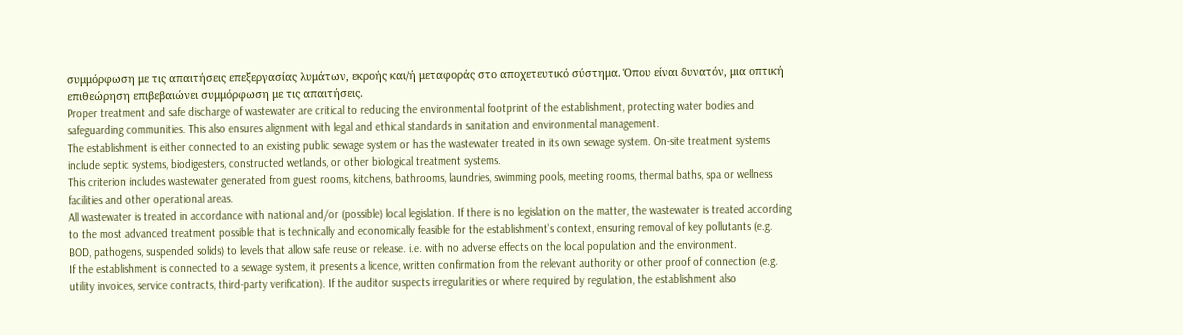συμμόρφωση με τις απαιτήσεις επεξεργασίας λυμάτων, εκροής και/ή μεταφοράς στο αποχετευτικό σύστημα. Όπου είναι δυνατόν, μια οπτική επιθεώρηση επιβεβαιώνει συμμόρφωση με τις απαιτήσεις.
Proper treatment and safe discharge of wastewater are critical to reducing the environmental footprint of the establishment, protecting water bodies and safeguarding communities. This also ensures alignment with legal and ethical standards in sanitation and environmental management.
The establishment is either connected to an existing public sewage system or has the wastewater treated in its own sewage system. On-site treatment systems include septic systems, biodigesters, constructed wetlands, or other biological treatment systems.
This criterion includes wastewater generated from guest rooms, kitchens, bathrooms, laundries, swimming pools, meeting rooms, thermal baths, spa or wellness facilities and other operational areas.
All wastewater is treated in accordance with national and/or (possible) local legislation. If there is no legislation on the matter, the wastewater is treated according to the most advanced treatment possible that is technically and economically feasible for the establishment’s context, ensuring removal of key pollutants (e.g. BOD, pathogens, suspended solids) to levels that allow safe reuse or release. i.e. with no adverse effects on the local population and the environment.
If the establishment is connected to a sewage system, it presents a licence, written confirmation from the relevant authority or other proof of connection (e.g. utility invoices, service contracts, third-party verification). If the auditor suspects irregularities or where required by regulation, the establishment also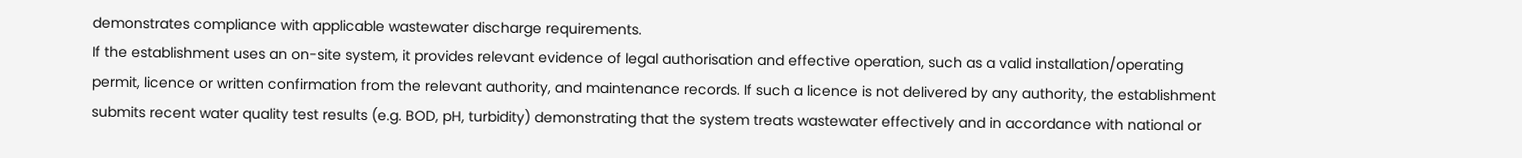demonstrates compliance with applicable wastewater discharge requirements.
If the establishment uses an on-site system, it provides relevant evidence of legal authorisation and effective operation, such as a valid installation/operating permit, licence or written confirmation from the relevant authority, and maintenance records. If such a licence is not delivered by any authority, the establishment submits recent water quality test results (e.g. BOD, pH, turbidity) demonstrating that the system treats wastewater effectively and in accordance with national or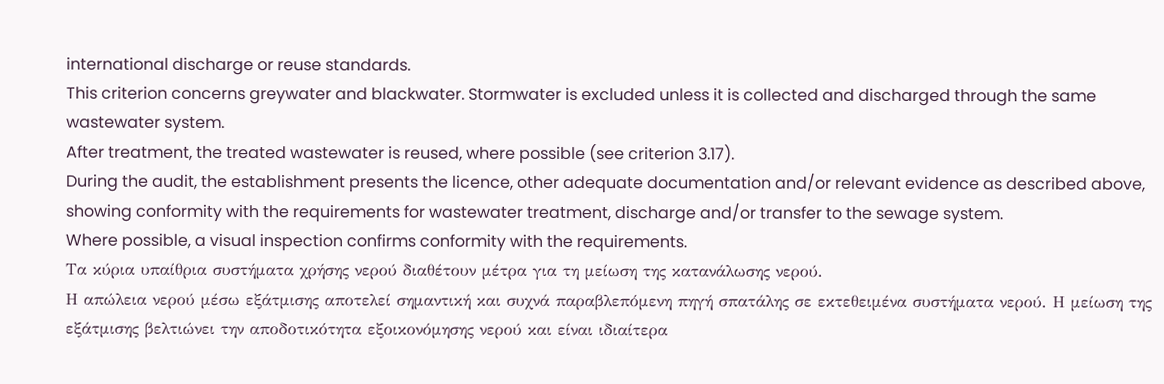international discharge or reuse standards.
This criterion concerns greywater and blackwater. Stormwater is excluded unless it is collected and discharged through the same wastewater system.
After treatment, the treated wastewater is reused, where possible (see criterion 3.17).
During the audit, the establishment presents the licence, other adequate documentation and/or relevant evidence as described above, showing conformity with the requirements for wastewater treatment, discharge and/or transfer to the sewage system.
Where possible, a visual inspection confirms conformity with the requirements.
Τα κύρια υπαίθρια συστήματα χρήσης νερού διαθέτουν μέτρα για τη μείωση της κατανάλωσης νερού.
Η απώλεια νερού μέσω εξάτμισης αποτελεί σημαντική και συχνά παραβλεπόμενη πηγή σπατάλης σε εκτεθειμένα συστήματα νερού. Η μείωση της εξάτμισης βελτιώνει την αποδοτικότητα εξοικονόμησης νερού και είναι ιδιαίτερα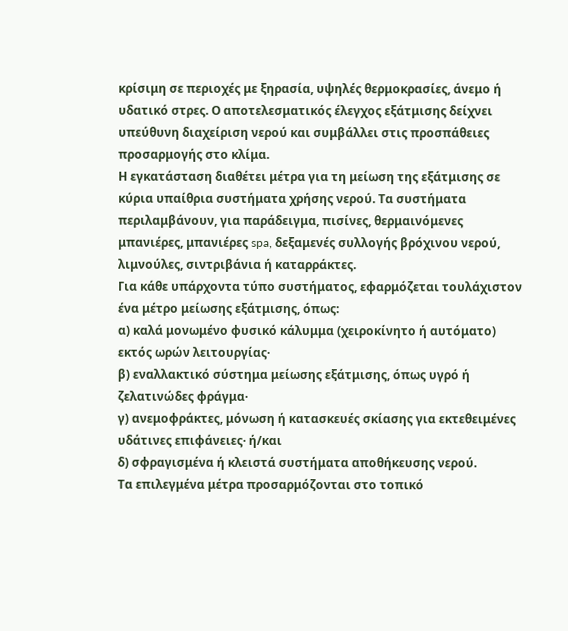κρίσιμη σε περιοχές με ξηρασία, υψηλές θερμοκρασίες, άνεμο ή υδατικό στρες. Ο αποτελεσματικός έλεγχος εξάτμισης δείχνει υπεύθυνη διαχείριση νερού και συμβάλλει στις προσπάθειες προσαρμογής στο κλίμα.
Η εγκατάσταση διαθέτει μέτρα για τη μείωση της εξάτμισης σε κύρια υπαίθρια συστήματα χρήσης νερού. Τα συστήματα περιλαμβάνουν, για παράδειγμα, πισίνες, θερμαινόμενες μπανιέρες, μπανιέρες spa, δεξαμενές συλλογής βρόχινου νερού, λιμνούλες, σιντριβάνια ή καταρράκτες.
Για κάθε υπάρχοντα τύπο συστήματος, εφαρμόζεται τουλάχιστον ένα μέτρο μείωσης εξάτμισης, όπως:
α) καλά μονωμένο φυσικό κάλυμμα (χειροκίνητο ή αυτόματο) εκτός ωρών λειτουργίας·
β) εναλλακτικό σύστημα μείωσης εξάτμισης, όπως υγρό ή ζελατινώδες φράγμα·
γ) ανεμοφράκτες, μόνωση ή κατασκευές σκίασης για εκτεθειμένες υδάτινες επιφάνειες· ή/και
δ) σφραγισμένα ή κλειστά συστήματα αποθήκευσης νερού.
Τα επιλεγμένα μέτρα προσαρμόζονται στο τοπικό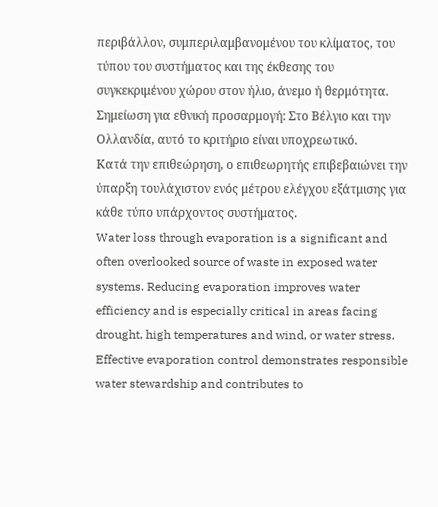περιβάλλον, συμπεριλαμβανομένου του κλίματος, του τύπου του συστήματος και της έκθεσης του συγκεκριμένου χώρου στον ήλιο, άνεμο ή θερμότητα.
Σημείωση για εθνική προσαρμογή: Στο Βέλγιο και την Ολλανδία, αυτό το κριτήριο είναι υποχρεωτικό.
Κατά την επιθεώρηση, ο επιθεωρητής επιβεβαιώνει την ύπαρξη τουλάχιστον ενός μέτρου ελέγχου εξάτμισης για κάθε τύπο υπάρχοντος συστήματος.
Water loss through evaporation is a significant and often overlooked source of waste in exposed water systems. Reducing evaporation improves water efficiency and is especially critical in areas facing drought, high temperatures and wind, or water stress. Effective evaporation control demonstrates responsible water stewardship and contributes to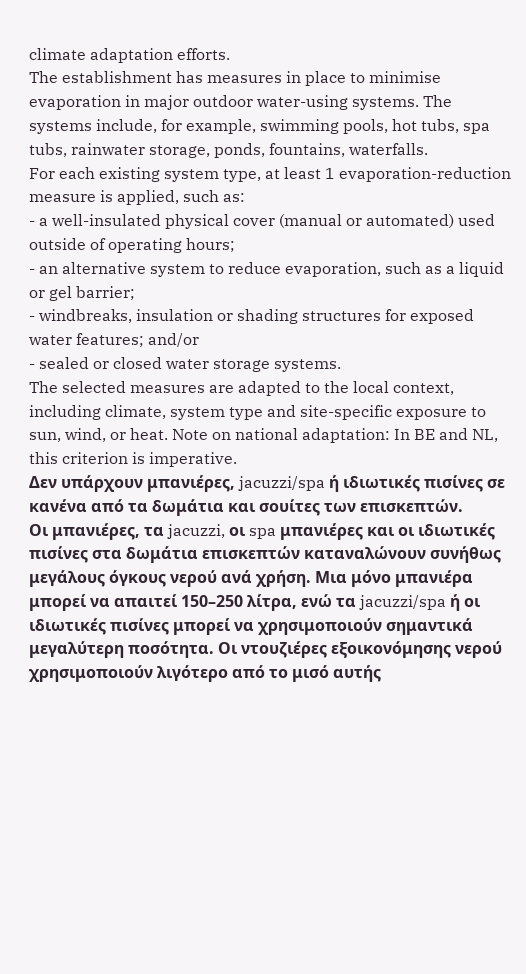climate adaptation efforts.
The establishment has measures in place to minimise evaporation in major outdoor water-using systems. The systems include, for example, swimming pools, hot tubs, spa tubs, rainwater storage, ponds, fountains, waterfalls.
For each existing system type, at least 1 evaporation-reduction measure is applied, such as:
- a well-insulated physical cover (manual or automated) used outside of operating hours;
- an alternative system to reduce evaporation, such as a liquid or gel barrier;
- windbreaks, insulation or shading structures for exposed water features; and/or
- sealed or closed water storage systems.
The selected measures are adapted to the local context, including climate, system type and site-specific exposure to sun, wind, or heat. Note on national adaptation: In BE and NL, this criterion is imperative.
Δεν υπάρχουν μπανιέρες, jacuzzi/spa ή ιδιωτικές πισίνες σε κανένα από τα δωμάτια και σουίτες των επισκεπτών.
Οι μπανιέρες, τα jacuzzi, οι spa μπανιέρες και οι ιδιωτικές πισίνες στα δωμάτια επισκεπτών καταναλώνουν συνήθως μεγάλους όγκους νερού ανά χρήση. Μια μόνο μπανιέρα μπορεί να απαιτεί 150–250 λίτρα, ενώ τα jacuzzi/spa ή οι ιδιωτικές πισίνες μπορεί να χρησιμοποιούν σημαντικά μεγαλύτερη ποσότητα. Οι ντουζιέρες εξοικονόμησης νερού χρησιμοποιούν λιγότερο από το μισό αυτής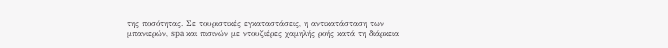της ποσότητας. Σε τουριστικές εγκαταστάσεις, η αντικατάσταση των μπανιερών, spa και πισινών με ντουζιέρες χαμηλής ροής κατά τη διάρκεια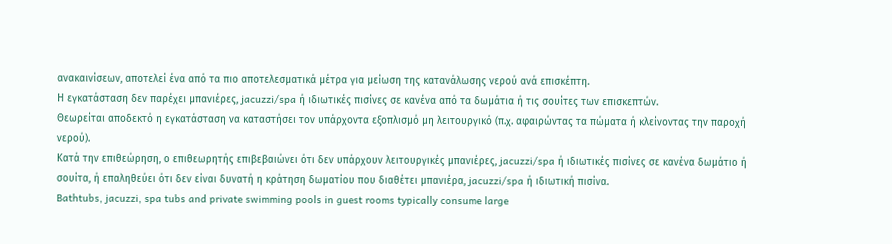ανακαινίσεων, αποτελεί ένα από τα πιο αποτελεσματικά μέτρα για μείωση της κατανάλωσης νερού ανά επισκέπτη.
Η εγκατάσταση δεν παρέχει μπανιέρες, jacuzzi/spa ή ιδιωτικές πισίνες σε κανένα από τα δωμάτια ή τις σουίτες των επισκεπτών.
Θεωρείται αποδεκτό η εγκατάσταση να καταστήσει τον υπάρχοντα εξοπλισμό μη λειτουργικό (π.χ. αφαιρώντας τα πώματα ή κλείνοντας την παροχή νερού).
Κατά την επιθεώρηση, ο επιθεωρητής επιβεβαιώνει ότι δεν υπάρχουν λειτουργικές μπανιέρες, jacuzzi/spa ή ιδιωτικές πισίνες σε κανένα δωμάτιο ή σουίτα, ή επαληθεύει ότι δεν είναι δυνατή η κράτηση δωματίου που διαθέτει μπανιέρα, jacuzzi/spa ή ιδιωτική πισίνα.
Bathtubs, jacuzzi, spa tubs and private swimming pools in guest rooms typically consume large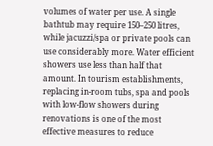volumes of water per use. A single bathtub may require 150–250 litres, while jacuzzi/spa or private pools can use considerably more. Water efficient showers use less than half that amount. In tourism establishments, replacing in-room tubs, spa and pools with low-flow showers during renovations is one of the most effective measures to reduce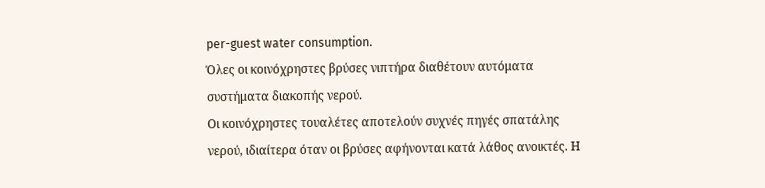per-guest water consumption.
Όλες οι κοινόχρηστες βρύσες νιπτήρα διαθέτουν αυτόματα συστήματα διακοπής νερού.
Οι κοινόχρηστες τουαλέτες αποτελούν συχνές πηγές σπατάλης νερού, ιδιαίτερα όταν οι βρύσες αφήνονται κατά λάθος ανοικτές. Η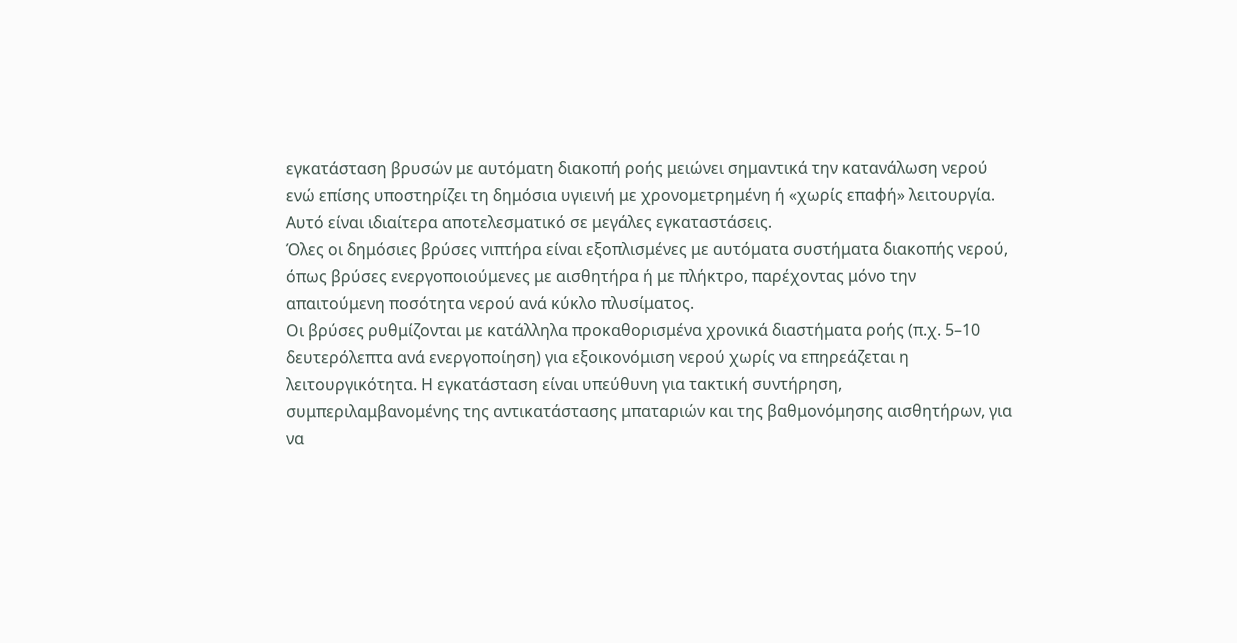εγκατάσταση βρυσών με αυτόματη διακοπή ροής μειώνει σημαντικά την κατανάλωση νερού ενώ επίσης υποστηρίζει τη δημόσια υγιεινή με χρονομετρημένη ή «χωρίς επαφή» λειτουργία. Αυτό είναι ιδιαίτερα αποτελεσματικό σε μεγάλες εγκαταστάσεις.
Όλες οι δημόσιες βρύσες νιπτήρα είναι εξοπλισμένες με αυτόματα συστήματα διακοπής νερού, όπως βρύσες ενεργοποιούμενες με αισθητήρα ή με πλήκτρο, παρέχοντας μόνο την απαιτούμενη ποσότητα νερού ανά κύκλο πλυσίματος.
Οι βρύσες ρυθμίζονται με κατάλληλα προκαθορισμένα χρονικά διαστήματα ροής (π.χ. 5–10 δευτερόλεπτα ανά ενεργοποίηση) για εξοικονόμιση νερού χωρίς να επηρεάζεται η λειτουργικότητα. Η εγκατάσταση είναι υπεύθυνη για τακτική συντήρηση, συμπεριλαμβανομένης της αντικατάστασης μπαταριών και της βαθμονόμησης αισθητήρων, για να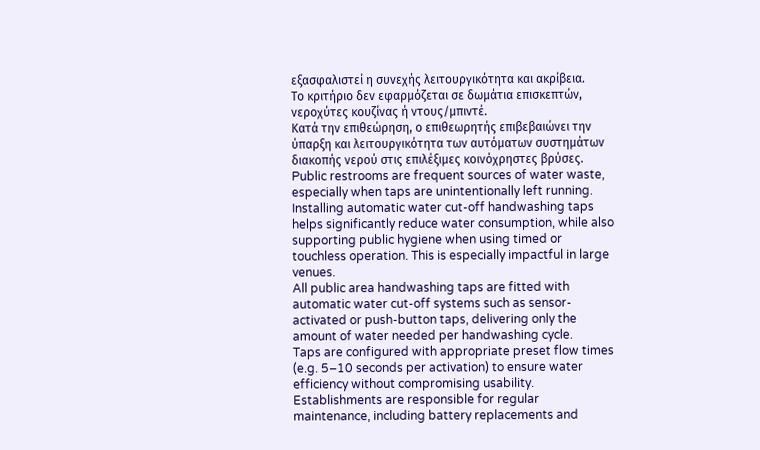εξασφαλιστεί η συνεχής λειτουργικότητα και ακρίβεια.
Το κριτήριο δεν εφαρμόζεται σε δωμάτια επισκεπτών, νεροχύτες κουζίνας ή ντους/μπιντέ.
Κατά την επιθεώρηση, ο επιθεωρητής επιβεβαιώνει την ύπαρξη και λειτουργικότητα των αυτόματων συστημάτων διακοπής νερού στις επιλέξιμες κοινόχρηστες βρύσες.
Public restrooms are frequent sources of water waste, especially when taps are unintentionally left running. Installing automatic water cut-off handwashing taps helps significantly reduce water consumption, while also supporting public hygiene when using timed or touchless operation. This is especially impactful in large venues.
All public area handwashing taps are fitted with automatic water cut-off systems such as sensor-activated or push-button taps, delivering only the amount of water needed per handwashing cycle.
Taps are configured with appropriate preset flow times (e.g. 5–10 seconds per activation) to ensure water efficiency without compromising usability. Establishments are responsible for regular maintenance, including battery replacements and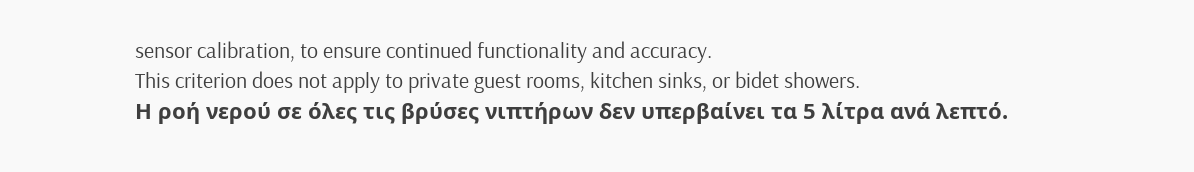sensor calibration, to ensure continued functionality and accuracy.
This criterion does not apply to private guest rooms, kitchen sinks, or bidet showers.
Η ροή νερού σε όλες τις βρύσες νιπτήρων δεν υπερβαίνει τα 5 λίτρα ανά λεπτό.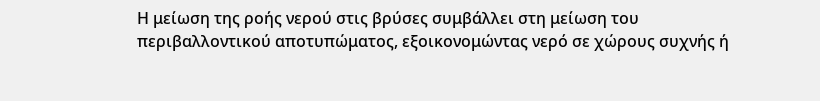Η μείωση της ροής νερού στις βρύσες συμβάλλει στη μείωση του περιβαλλοντικού αποτυπώματος, εξοικονομώντας νερό σε χώρους συχνής ή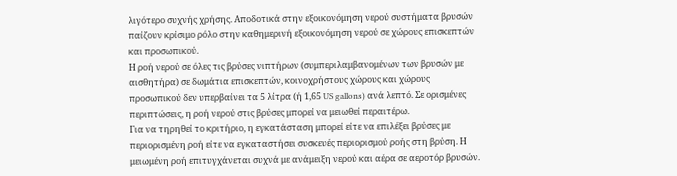λιγότερο συχνής χρήσης. Αποδοτικά στην εξοικονόμηση νερού συστήματα βρυσών παίζουν κρίσιμο ρόλο στην καθημερινή εξοικονόμηση νερού σε χώρους επισκεπτών και προσωπικού.
Η ροή νερού σε όλες τις βρύσες νιπτήρων (συμπεριλαμβανομένων των βρυσών με αισθητήρα) σε δωμάτια επισκεπτών, κοινοχρήστους χώρους και χώρους προσωπικού δεν υπερβαίνει τα 5 λίτρα (ή 1,65 US gallons) ανά λεπτό. Σε ορισμένες περιπτώσεις, η ροή νερού στις βρύσες μπορεί να μειωθεί περαιτέρω.
Για να τηρηθεί το κριτήριο, η εγκατάσταση μπορεί είτε να επιλέξει βρύσες με περιορισμένη ροή είτε να εγκαταστήσει συσκευές περιορισμού ροής στη βρύση. Η μειωμένη ροή επιτυγχάνεται συχνά με ανάμειξη νερού και αέρα σε αεροτόρ βρυσών.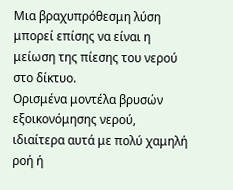Μια βραχυπρόθεσμη λύση μπορεί επίσης να είναι η μείωση της πίεσης του νερού στο δίκτυο.
Ορισμένα μοντέλα βρυσών εξοικονόμησης νερού, ιδιαίτερα αυτά με πολύ χαμηλή ροή ή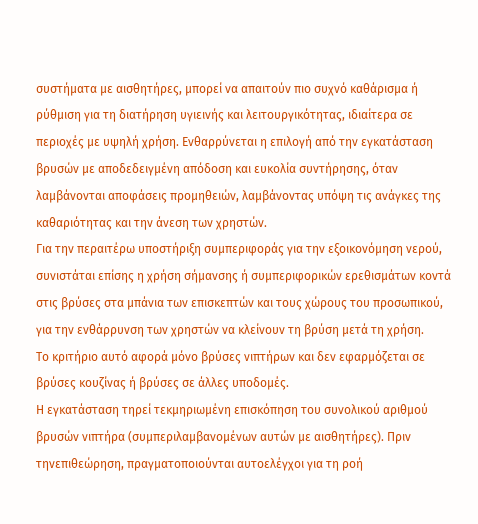συστήματα με αισθητήρες, μπορεί να απαιτούν πιο συχνό καθάρισμα ή ρύθμιση για τη διατήρηση υγιεινής και λειτουργικότητας, ιδιαίτερα σε περιοχές με υψηλή χρήση. Ενθαρρύνεται η επιλογή από την εγκατάσταση βρυσών με αποδεδειγμένη απόδοση και ευκολία συντήρησης, όταν λαμβάνονται αποφάσεις προμηθειών, λαμβάνοντας υπόψη τις ανάγκες της καθαριότητας και την άνεση των χρηστών.
Για την περαιτέρω υποστήριξη συμπεριφοράς για την εξοικονόμηση νερού, συνιστάται επίσης η χρήση σήμανσης ή συμπεριφορικών ερεθισμάτων κοντά στις βρύσες στα μπάνια των επισκεπτών και τους χώρους του προσωπικού, για την ενθάρρυνση των χρηστών να κλείνουν τη βρύση μετά τη χρήση.
Το κριτήριο αυτό αφορά μόνο βρύσες νιπτήρων και δεν εφαρμόζεται σε βρύσες κουζίνας ή βρύσες σε άλλες υποδομές.
Η εγκατάσταση τηρεί τεκμηριωμένη επισκόπηση του συνολικού αριθμού βρυσών νιπτήρα (συμπεριλαμβανομένων αυτών με αισθητήρες). Πριν τηνεπιθεώρηση, πραγματοποιούνται αυτοελέγχοι για τη ροή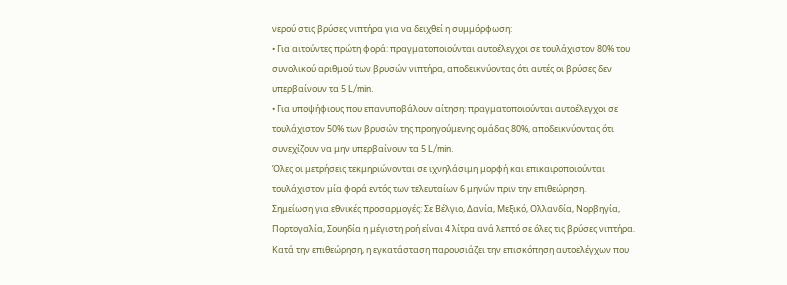νερού στις βρύσες νιπτήρα για να δειχθεί η συμμόρφωση:
• Για αιτούντες πρώτη φορά: πραγματοποιούνται αυτοέλεγχοι σε τουλάχιστον 80% του συνολικού αριθμού των βρυσών νιπτήρα, αποδεικνύοντας ότι αυτές οι βρύσες δεν υπερβαίνουν τα 5 L/min.
• Για υποψήφιους που επανυποβάλουν αίτηση: πραγματοποιούνται αυτοέλεγχοι σε τουλάχιστον 50% των βρυσών της προηγούμενης ομάδας 80%, αποδεικνύοντας ότι συνεχίζουν να μην υπερβαίνουν τα 5 L/min.
Όλες οι μετρήσεις τεκμηριώνονται σε ιχνηλάσιμη μορφή και επικαιροποιούνται τουλάχιστον μία φορά εντός των τελευταίων 6 μηνών πριν την επιθεώρηση.
Σημείωση για εθνικές προσαρμογές: Σε Βέλγιο, Δανία, Μεξικό, Ολλανδία, Νορβηγία, Πορτογαλία, Σουηδία η μέγιστη ροή είναι 4 λίτρα ανά λεπτό σε όλες τις βρύσες νιπτήρα.
Κατά την επιθεώρηση, η εγκατάσταση παρουσιάζει την επισκόπηση αυτοελέγχων που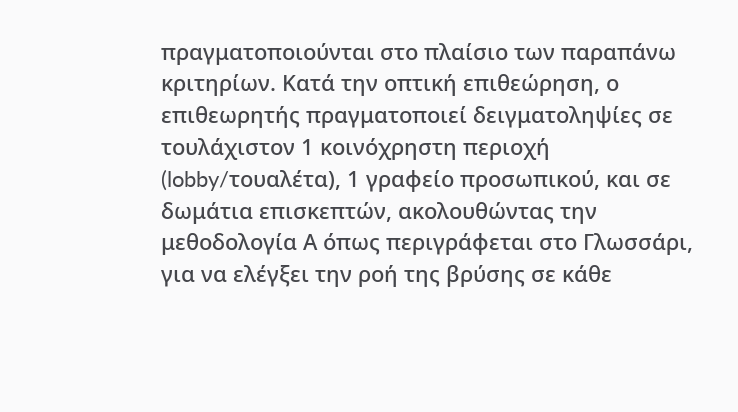πραγματοποιούνται στο πλαίσιο των παραπάνω κριτηρίων. Κατά την οπτική επιθεώρηση, ο επιθεωρητής πραγματοποιεί δειγματοληψίες σε τουλάχιστον 1 κοινόχρηστη περιοχή (lobby/τουαλέτα), 1 γραφείο προσωπικού, και σε δωμάτια επισκεπτών, ακολουθώντας την μεθοδολογία Α όπως περιγράφεται στο Γλωσσάρι, για να ελέγξει την ροή της βρύσης σε κάθε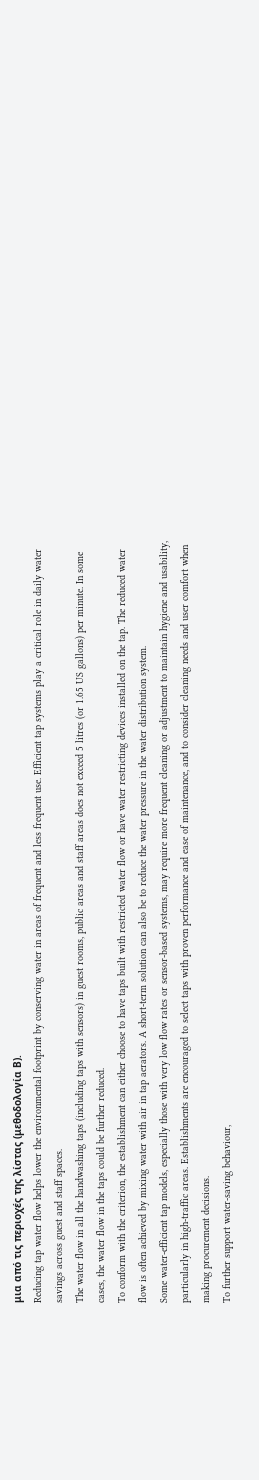μια από τις περιοχές της λίστας (μεθοδολογία Β).
Reducing tap water flow helps lower the environmental footprint by conserving water in areas of frequent and less frequent use. Efficient tap systems play a critical role in daily water savings across guest and staff spaces.
The water flow in all the handwashing taps (including taps with sensors) in guest rooms, public areas and staff areas does not exceed 5 litres (or 1.65 US gallons) per minute. In some cases, the water flow in the taps could be further reduced.
To conform with the criterion, the establishment can either choose to have taps built with restricted water flow or have water restricting devices installed on the tap. The reduced water flow is often achieved by mixing water with air in tap aerators. A short-term solution can also be to reduce the water pressure in the water distribution system.
Some water-efficient tap models, especially those with very low flow rates or sensor-based systems, may require more frequent cleaning or adjustment to maintain hygiene and usability, particularly in high-traffic areas. Establishments are encouraged to select taps with proven performance and ease of maintenance, and to consider cleaning needs and user comfort when making procurement decisions.
To further support water-saving behaviour,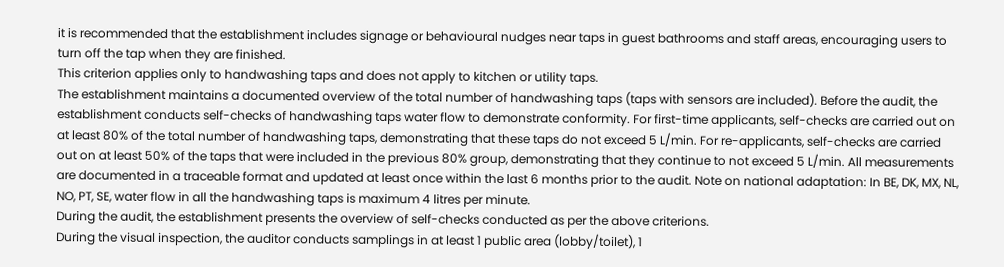it is recommended that the establishment includes signage or behavioural nudges near taps in guest bathrooms and staff areas, encouraging users to turn off the tap when they are finished.
This criterion applies only to handwashing taps and does not apply to kitchen or utility taps.
The establishment maintains a documented overview of the total number of handwashing taps (taps with sensors are included). Before the audit, the establishment conducts self-checks of handwashing taps water flow to demonstrate conformity. For first-time applicants, self-checks are carried out on at least 80% of the total number of handwashing taps, demonstrating that these taps do not exceed 5 L/min. For re-applicants, self-checks are carried out on at least 50% of the taps that were included in the previous 80% group, demonstrating that they continue to not exceed 5 L/min. All measurements are documented in a traceable format and updated at least once within the last 6 months prior to the audit. Note on national adaptation: In BE, DK, MX, NL, NO, PT, SE, water flow in all the handwashing taps is maximum 4 litres per minute.
During the audit, the establishment presents the overview of self-checks conducted as per the above criterions.
During the visual inspection, the auditor conducts samplings in at least 1 public area (lobby/toilet), 1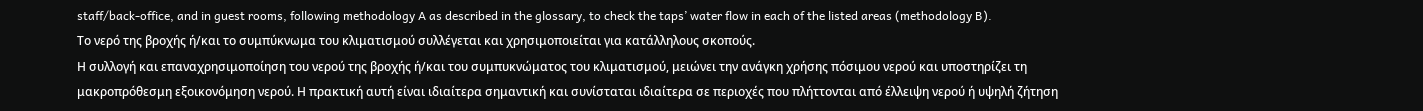staff/back-office, and in guest rooms, following methodology A as described in the glossary, to check the taps’ water flow in each of the listed areas (methodology B).
Το νερό της βροχής ή/και το συμπύκνωμα του κλιματισμού συλλέγεται και χρησιμοποιείται για κατάλληλους σκοπούς.
Η συλλογή και επαναχρησιμοποίηση του νερού της βροχής ή/και του συμπυκνώματος του κλιματισμού, μειώνει την ανάγκη χρήσης πόσιμου νερού και υποστηρίζει τη μακροπρόθεσμη εξοικονόμηση νερού. Η πρακτική αυτή είναι ιδιαίτερα σημαντική και συνίσταται ιδιαίτερα σε περιοχές που πλήττονται από έλλειψη νερού ή υψηλή ζήτηση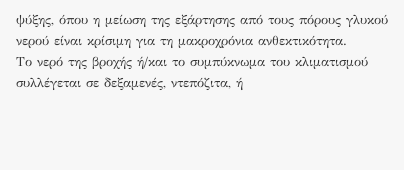ψύξης, όπου η μείωση της εξάρτησης από τους πόρους γλυκού νερού είναι κρίσιμη για τη μακροχρόνια ανθεκτικότητα.
Το νερό της βροχής ή/και το συμπύκνωμα του κλιματισμού συλλέγεται σε δεξαμενές, ντεπόζιτα, ή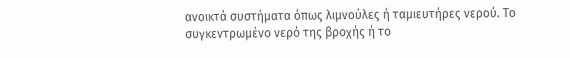ανοικτά συστήματα όπως λιμνούλες ή ταμιευτήρες νερού. Το συγκεντρωμένο νερό της βροχής ή το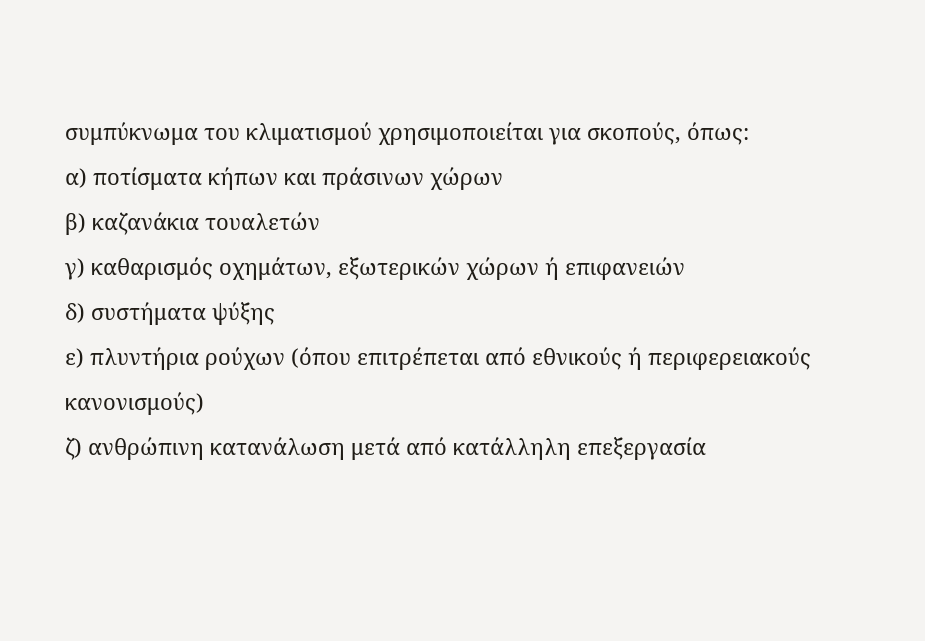συμπύκνωμα του κλιματισμού χρησιμοποιείται για σκοπούς, όπως:
α) ποτίσματα κήπων και πράσινων χώρων
β) καζανάκια τουαλετών
γ) καθαρισμός οχημάτων, εξωτερικών χώρων ή επιφανειών
δ) συστήματα ψύξης
ε) πλυντήρια ρούχων (όπου επιτρέπεται από εθνικούς ή περιφερειακούς κανονισμούς)
ζ) ανθρώπινη κατανάλωση μετά από κατάλληλη επεξεργασία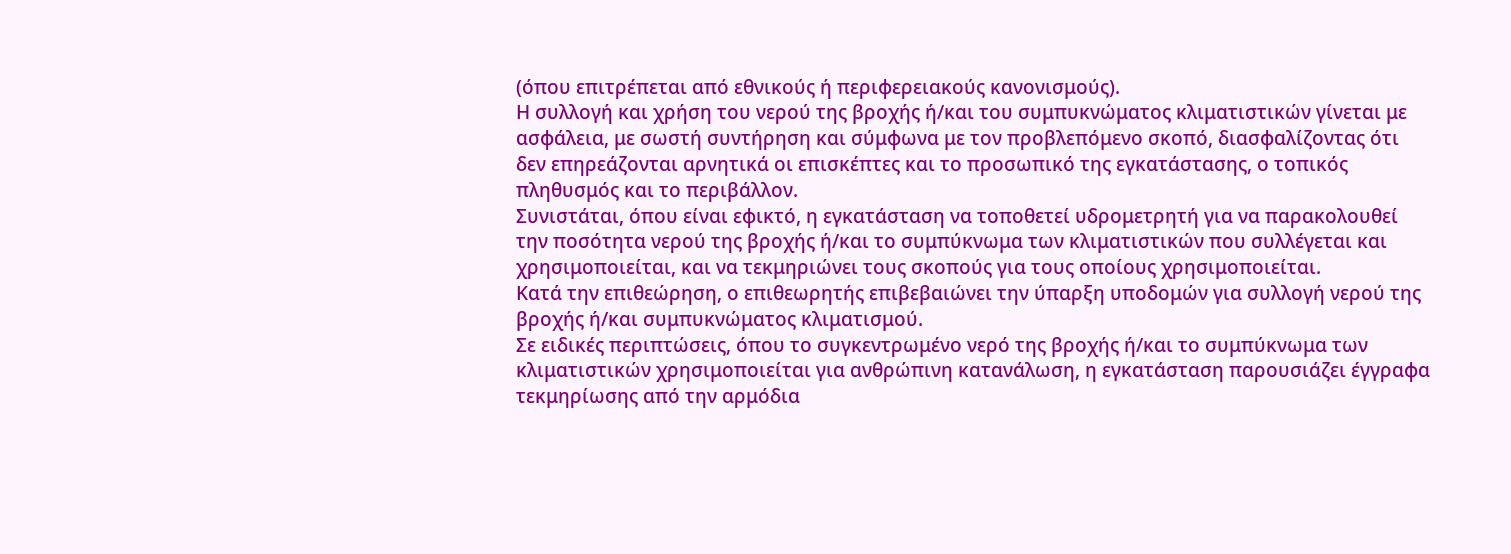(όπου επιτρέπεται από εθνικούς ή περιφερειακούς κανονισμούς).
Η συλλογή και χρήση του νερού της βροχής ή/και του συμπυκνώματος κλιματιστικών γίνεται με ασφάλεια, με σωστή συντήρηση και σύμφωνα με τον προβλεπόμενο σκοπό, διασφαλίζοντας ότι δεν επηρεάζονται αρνητικά οι επισκέπτες και το προσωπικό της εγκατάστασης, ο τοπικός πληθυσμός και το περιβάλλον.
Συνιστάται, όπου είναι εφικτό, η εγκατάσταση να τοποθετεί υδρομετρητή για να παρακολουθεί την ποσότητα νερού της βροχής ή/και το συμπύκνωμα των κλιματιστικών που συλλέγεται και χρησιμοποιείται, και να τεκμηριώνει τους σκοπούς για τους οποίους χρησιμοποιείται.
Κατά την επιθεώρηση, ο επιθεωρητής επιβεβαιώνει την ύπαρξη υποδομών για συλλογή νερού της βροχής ή/και συμπυκνώματος κλιματισμού.
Σε ειδικές περιπτώσεις, όπου το συγκεντρωμένο νερό της βροχής ή/και το συμπύκνωμα των κλιματιστικών χρησιμοποιείται για ανθρώπινη κατανάλωση, η εγκατάσταση παρουσιάζει έγγραφα τεκμηρίωσης από την αρμόδια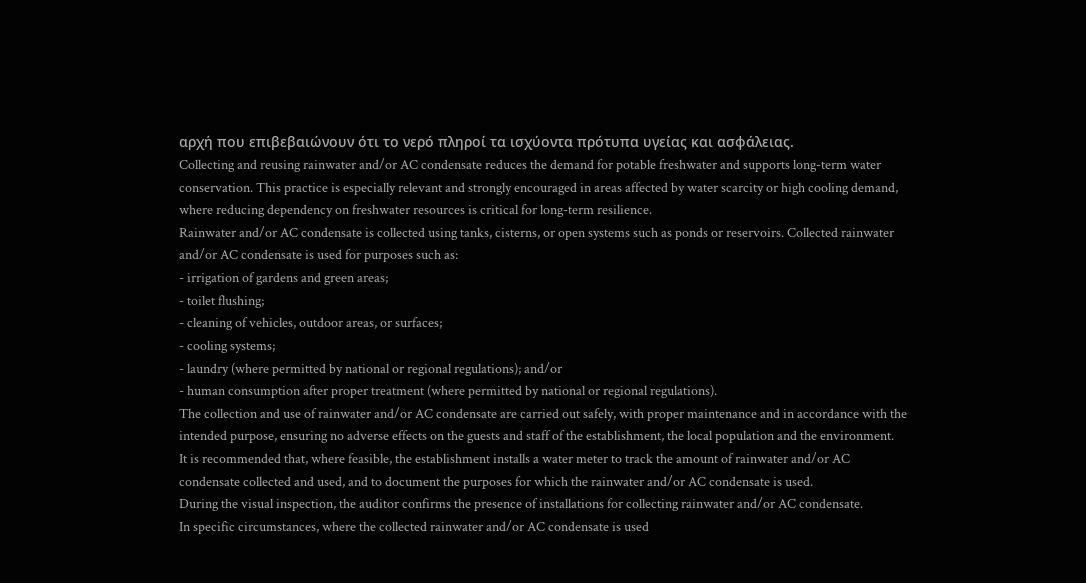αρχή που επιβεβαιώνουν ότι το νερό πληροί τα ισχύοντα πρότυπα υγείας και ασφάλειας.
Collecting and reusing rainwater and/or AC condensate reduces the demand for potable freshwater and supports long-term water conservation. This practice is especially relevant and strongly encouraged in areas affected by water scarcity or high cooling demand, where reducing dependency on freshwater resources is critical for long-term resilience.
Rainwater and/or AC condensate is collected using tanks, cisterns, or open systems such as ponds or reservoirs. Collected rainwater and/or AC condensate is used for purposes such as:
- irrigation of gardens and green areas;
- toilet flushing;
- cleaning of vehicles, outdoor areas, or surfaces;
- cooling systems;
- laundry (where permitted by national or regional regulations); and/or
- human consumption after proper treatment (where permitted by national or regional regulations).
The collection and use of rainwater and/or AC condensate are carried out safely, with proper maintenance and in accordance with the intended purpose, ensuring no adverse effects on the guests and staff of the establishment, the local population and the environment.
It is recommended that, where feasible, the establishment installs a water meter to track the amount of rainwater and/or AC condensate collected and used, and to document the purposes for which the rainwater and/or AC condensate is used.
During the visual inspection, the auditor confirms the presence of installations for collecting rainwater and/or AC condensate.
In specific circumstances, where the collected rainwater and/or AC condensate is used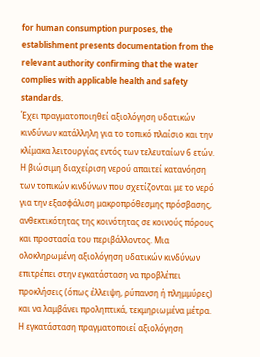for human consumption purposes, the establishment presents documentation from the relevant authority confirming that the water complies with applicable health and safety standards.
Έχει πραγματοποιηθεί αξιολόγηση υδατικών κινδύνων κατάλληλη για το τοπικό πλαίσιο και την κλίμακα λειτουργίας εντός των τελευταίων 6 ετών.
Η βιώσιμη διαχείριση νερού απαιτεί κατανόηση των τοπικών κινδύνων που σχετίζονται με το νερό για την εξασφάλιση μακροπρόθεσμης πρόσβασης, ανθεκτικότητας της κοινότητας σε κοινούς πόρους και προστασία του περιβάλλοντος. Μια ολοκληρωμένη αξιολόγηση υδατικών κινδύνων επιτρέπει στην εγκατάσταση να προβλέπει προκλήσεις (όπως έλλειψη, ρύπανση ή πλημμύρες) και να λαμβάνει προληπτικά, τεκμηριωμένα μέτρα.
Η εγκατάσταση πραγματοποιεί αξιολόγηση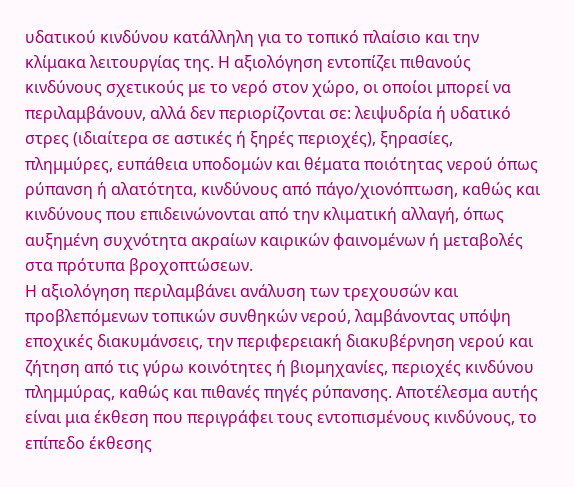υδατικού κινδύνου κατάλληλη για το τοπικό πλαίσιο και την κλίμακα λειτουργίας της. Η αξιολόγηση εντοπίζει πιθανούς κινδύνους σχετικούς με το νερό στον χώρο, οι οποίοι μπορεί να περιλαμβάνουν, αλλά δεν περιορίζονται σε: λειψυδρία ή υδατικό στρες (ιδιαίτερα σε αστικές ή ξηρές περιοχές), ξηρασίες, πλημμύρες, ευπάθεια υποδομών και θέματα ποιότητας νερού όπως ρύπανση ή αλατότητα, κινδύνους από πάγο/χιονόπτωση, καθώς και κινδύνους που επιδεινώνονται από την κλιματική αλλαγή, όπως αυξημένη συχνότητα ακραίων καιρικών φαινομένων ή μεταβολές στα πρότυπα βροχοπτώσεων.
Η αξιολόγηση περιλαμβάνει ανάλυση των τρεχουσών και προβλεπόμενων τοπικών συνθηκών νερού, λαμβάνοντας υπόψη εποχικές διακυμάνσεις, την περιφερειακή διακυβέρνηση νερού και ζήτηση από τις γύρω κοινότητες ή βιομηχανίες, περιοχές κινδύνου πλημμύρας, καθώς και πιθανές πηγές ρύπανσης. Αποτέλεσμα αυτής είναι μια έκθεση που περιγράφει τους εντοπισμένους κινδύνους, το επίπεδο έκθεσης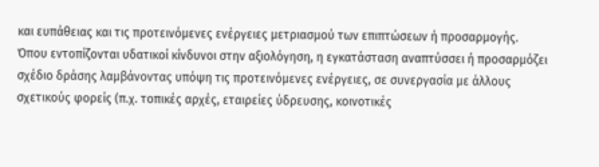και ευπάθειας και τις προτεινόμενες ενέργειες μετριασμού των επιπτώσεων ή προσαρμογής.
Όπου εντοπίζονται υδατικοί κίνδυνοι στην αξιολόγηση, η εγκατάσταση αναπτύσσει ή προσαρμόζει σχέδιο δράσης λαμβάνοντας υπόψη τις προτεινόμενες ενέργειες, σε συνεργασία με άλλους σχετικούς φορείς (π.χ. τοπικές αρχές, εταιρείες ύδρευσης, κοινοτικές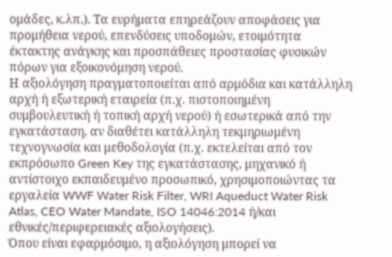ομάδες, κ.λπ.). Τα ευρήματα επηρεάζουν αποφάσεις για προμήθεια νερού, επενδύσεις υποδομών, ετοιμότητα έκτακτης ανάγκης και προσπάθειες προστασίας φυσικών πόρων για εξοικονόμηση νερού.
Η αξιολόγηση πραγματοποιείται από αρμόδια και κατάλληλη αρχή ή εξωτερική εταιρεία (π.χ. πιστοποιημένη συμβουλευτική ή τοπική αρχή νερού) ή εσωτερικά από την εγκατάσταση, αν διαθέτει κατάλληλη τεκμηριωμένη τεχνογνωσία και μεθοδολογία (π.χ. εκτελείται από τον εκπρόσωπο Green Key της εγκατάστασης, μηχανικό ή αντίστοιχο εκπαιδευμένο προσωπικό, χρησιμοποιώντας τα εργαλεία WWF Water Risk Filter, WRI Aqueduct Water Risk Atlas, CEO Water Mandate, ISO 14046:2014 ή/και εθνικές/περιφερειακές αξιολογήσεις).
Όπου είναι εφαρμόσιμο, η αξιολόγηση μπορεί να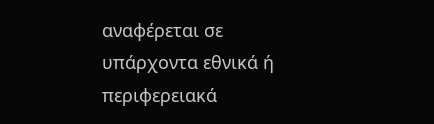αναφέρεται σε υπάρχοντα εθνικά ή περιφερειακά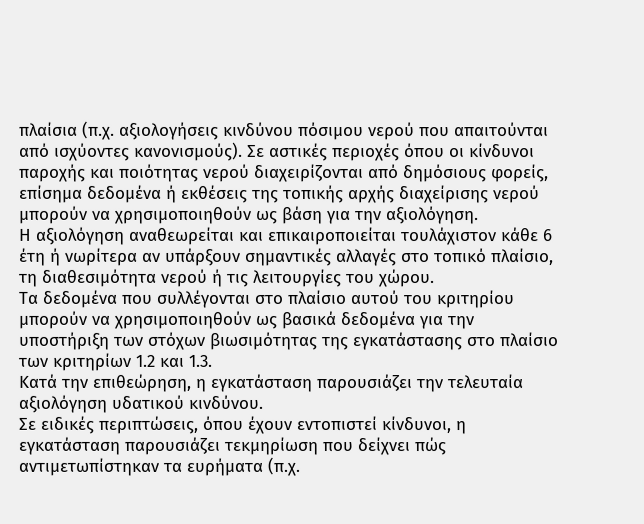πλαίσια (π.χ. αξιολογήσεις κινδύνου πόσιμου νερού που απαιτούνται από ισχύοντες κανονισμούς). Σε αστικές περιοχές όπου οι κίνδυνοι παροχής και ποιότητας νερού διαχειρίζονται από δημόσιους φορείς, επίσημα δεδομένα ή εκθέσεις της τοπικής αρχής διαχείρισης νερού μπορούν να χρησιμοποιηθούν ως βάση για την αξιολόγηση.
Η αξιολόγηση αναθεωρείται και επικαιροποιείται τουλάχιστον κάθε 6 έτη ή νωρίτερα αν υπάρξουν σημαντικές αλλαγές στο τοπικό πλαίσιο, τη διαθεσιμότητα νερού ή τις λειτουργίες του χώρου.
Τα δεδομένα που συλλέγονται στο πλαίσιο αυτού του κριτηρίου μπορούν να χρησιμοποιηθούν ως βασικά δεδομένα για την υποστήριξη των στόχων βιωσιμότητας της εγκατάστασης στο πλαίσιο των κριτηρίων 1.2 και 1.3.
Κατά την επιθεώρηση, η εγκατάσταση παρουσιάζει την τελευταία αξιολόγηση υδατικού κινδύνου.
Σε ειδικές περιπτώσεις, όπου έχουν εντοπιστεί κίνδυνοι, η εγκατάσταση παρουσιάζει τεκμηρίωση που δείχνει πώς αντιμετωπίστηκαν τα ευρήματα (π.χ.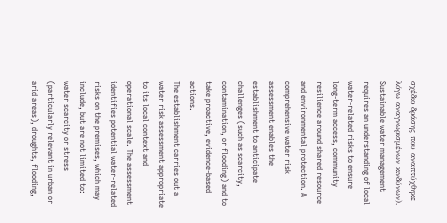σχέδιο δράσης που αναπτύχθηκε λόγω αναγνωρισμένων κινδύνων).
Sustainable water management requires an understanding of local water-related risks to ensure long-term access, community resilience around shared resource and environmental protection. A comprehensive water risk assessment enables the establishment to anticipate challenges (such as scarcity, contamination, or flooding) and to take proactive, evidence-based actions.
The establishment carries out a water risk assessment appropriate to its local context and operational scale. The assessment identifies potential water-related risks on the premises, which may include, but are not limited to: water scarcity or stress (particularly relevant in urban or arid areas), droughts, flooding,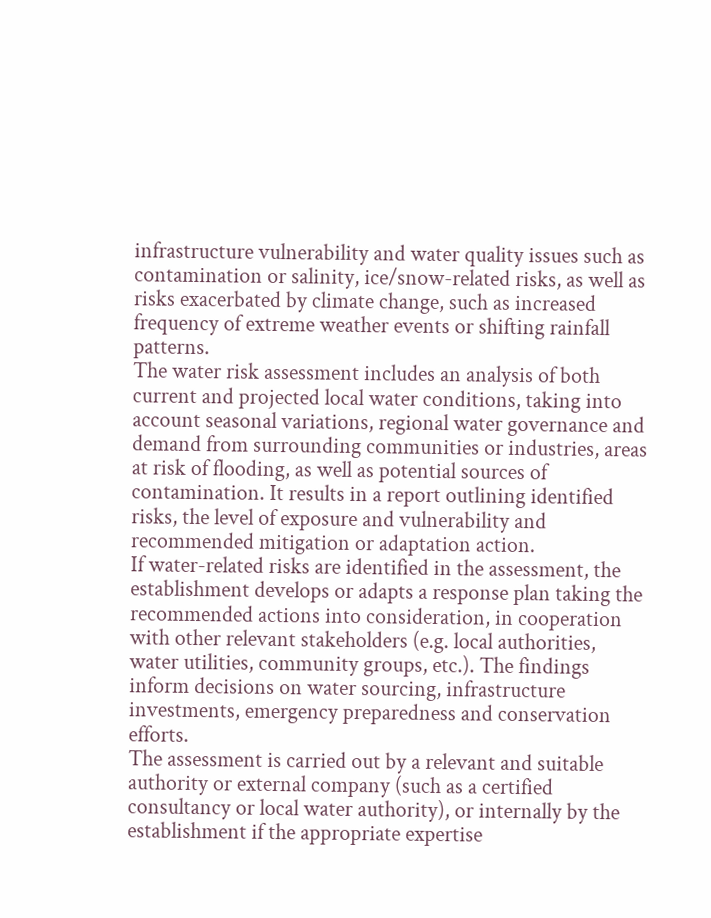infrastructure vulnerability and water quality issues such as contamination or salinity, ice/snow-related risks, as well as risks exacerbated by climate change, such as increased frequency of extreme weather events or shifting rainfall patterns.
The water risk assessment includes an analysis of both current and projected local water conditions, taking into account seasonal variations, regional water governance and demand from surrounding communities or industries, areas at risk of flooding, as well as potential sources of contamination. It results in a report outlining identified risks, the level of exposure and vulnerability and recommended mitigation or adaptation action.
If water-related risks are identified in the assessment, the establishment develops or adapts a response plan taking the recommended actions into consideration, in cooperation with other relevant stakeholders (e.g. local authorities, water utilities, community groups, etc.). The findings inform decisions on water sourcing, infrastructure investments, emergency preparedness and conservation efforts.
The assessment is carried out by a relevant and suitable authority or external company (such as a certified consultancy or local water authority), or internally by the establishment if the appropriate expertise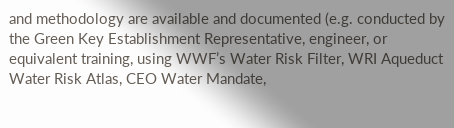and methodology are available and documented (e.g. conducted by the Green Key Establishment Representative, engineer, or equivalent training, using WWF’s Water Risk Filter, WRI Aqueduct Water Risk Atlas, CEO Water Mandate,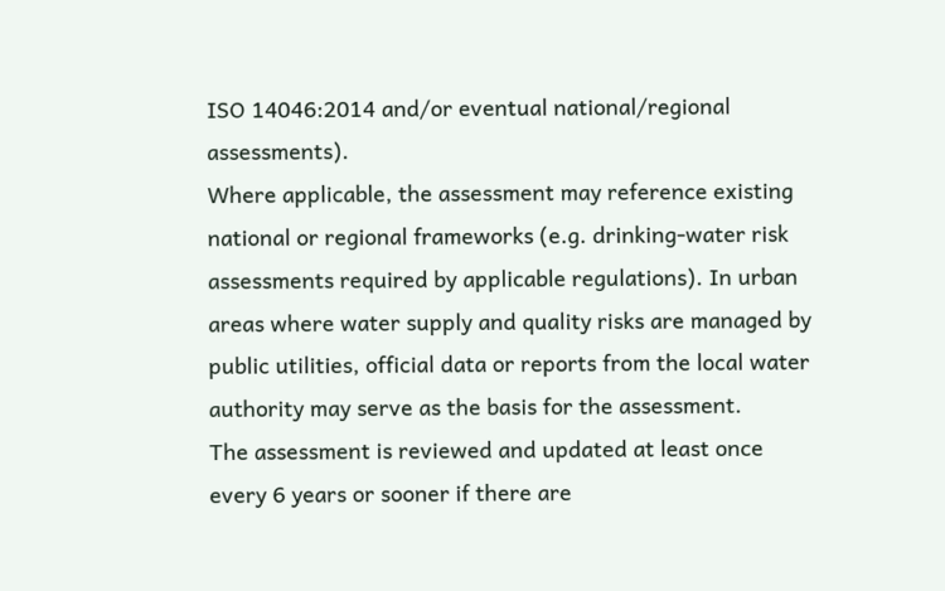ISO 14046:2014 and/or eventual national/regional assessments).
Where applicable, the assessment may reference existing national or regional frameworks (e.g. drinking-water risk assessments required by applicable regulations). In urban areas where water supply and quality risks are managed by public utilities, official data or reports from the local water authority may serve as the basis for the assessment.
The assessment is reviewed and updated at least once every 6 years or sooner if there are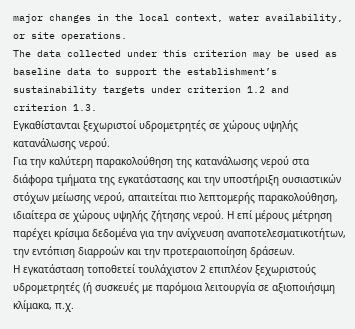major changes in the local context, water availability, or site operations.
The data collected under this criterion may be used as baseline data to support the establishment’s sustainability targets under criterion 1.2 and criterion 1.3.
Εγκαθίστανται ξεχωριστοί υδρομετρητές σε χώρους υψηλής κατανάλωσης νερού.
Για την καλύτερη παρακολούθηση της κατανάλωσης νερού στα διάφορα τμήματα της εγκατάστασης και την υποστήριξη ουσιαστικών στόχων μείωσης νερού, απαιτείται πιο λεπτομερής παρακολούθηση, ιδιαίτερα σε χώρους υψηλής ζήτησης νερού. Η επί μέρους μέτρηση παρέχει κρίσιμα δεδομένα για την ανίχνευση αναποτελεσματικοτήτων, την εντόπιση διαρροών και την προτεραιοποίηση δράσεων.
Η εγκατάσταση τοποθετεί τουλάχιστον 2 επιπλέον ξεχωριστούς υδρομετρητές (ή συσκευές με παρόμοια λειτουργία σε αξιοποιήσιμη κλίμακα, π.χ.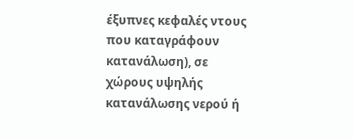έξυπνες κεφαλές ντους που καταγράφουν κατανάλωση), σε χώρους υψηλής κατανάλωσης νερού ή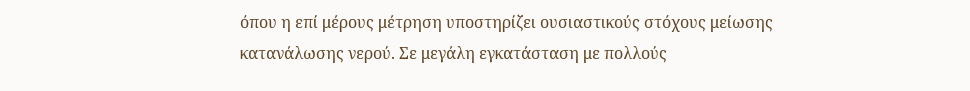όπου η επί μέρους μέτρηση υποστηρίζει ουσιαστικούς στόχους μείωσης κατανάλωσης νερού. Σε μεγάλη εγκατάσταση με πολλούς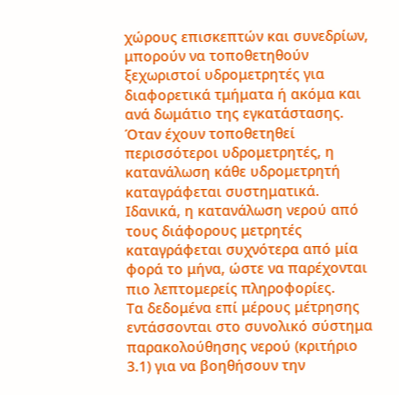χώρους επισκεπτών και συνεδρίων, μπορούν να τοποθετηθούν ξεχωριστοί υδρομετρητές για διαφορετικά τμήματα ή ακόμα και ανά δωμάτιο της εγκατάστασης.
Όταν έχουν τοποθετηθεί περισσότεροι υδρομετρητές, η κατανάλωση κάθε υδρομετρητή καταγράφεται συστηματικά. Ιδανικά, η κατανάλωση νερού από τους διάφορους μετρητές καταγράφεται συχνότερα από μία φορά το μήνα, ώστε να παρέχονται πιο λεπτομερείς πληροφορίες.
Τα δεδομένα επί μέρους μέτρησης εντάσσονται στο συνολικό σύστημα παρακολούθησης νερού (κριτήριο 3.1) για να βοηθήσουν την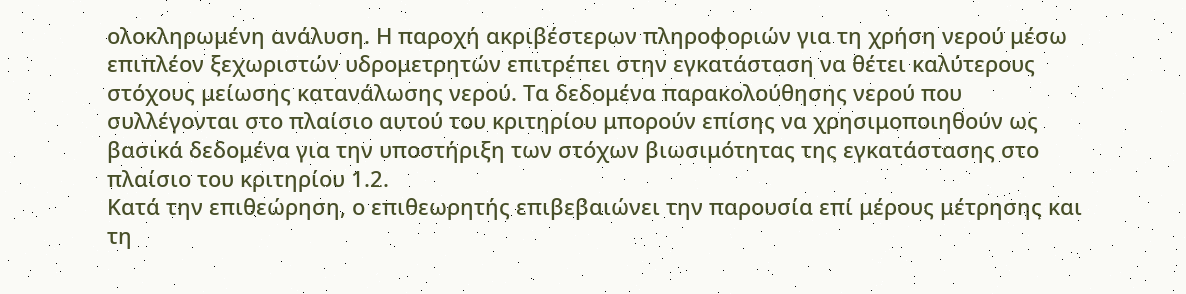ολοκληρωμένη ανάλυση. Η παροχή ακριβέστερων πληροφοριών για τη χρήση νερού μέσω επιπλέον ξεχωριστών υδρομετρητών επιτρέπει στην εγκατάσταση να θέτει καλύτερους στόχους μείωσης κατανάλωσης νερού. Τα δεδομένα παρακολούθησης νερού που συλλέγονται στο πλαίσιο αυτού του κριτηρίου μπορούν επίσης να χρησιμοποιηθούν ως βασικά δεδομένα για την υποστήριξη των στόχων βιωσιμότητας της εγκατάστασης στο πλαίσιο του κριτηρίου 1.2.
Κατά την επιθεώρηση, ο επιθεωρητής επιβεβαιώνει την παρουσία επί μέρους μέτρησης και τη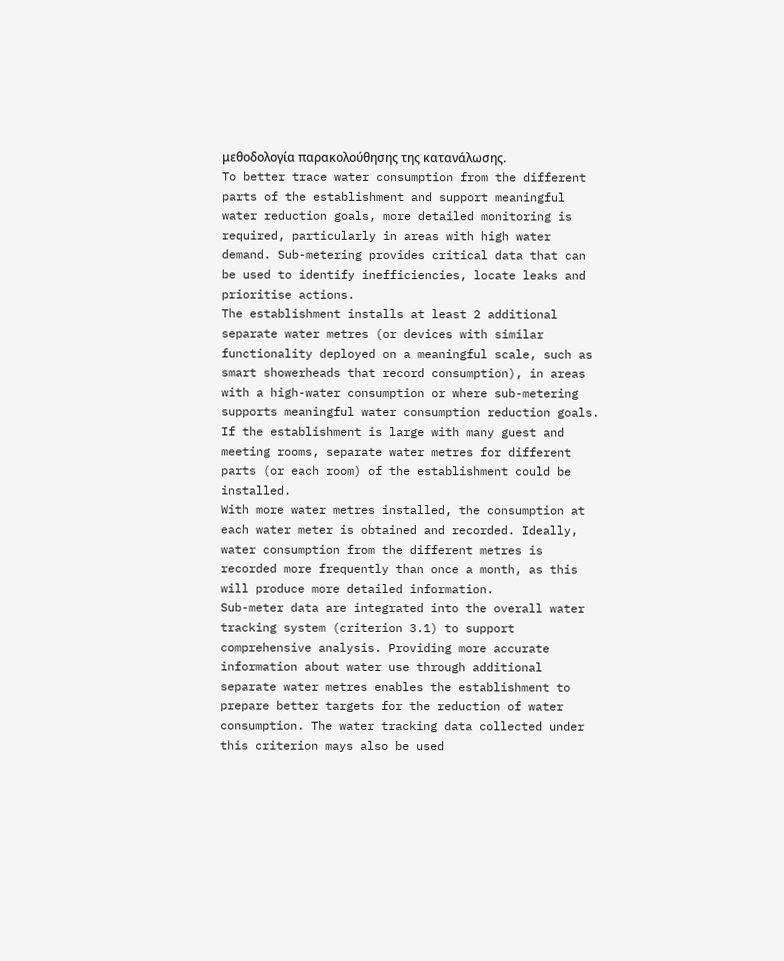μεθοδολογία παρακολούθησης της κατανάλωσης.
To better trace water consumption from the different parts of the establishment and support meaningful water reduction goals, more detailed monitoring is required, particularly in areas with high water demand. Sub-metering provides critical data that can be used to identify inefficiencies, locate leaks and prioritise actions.
The establishment installs at least 2 additional separate water metres (or devices with similar functionality deployed on a meaningful scale, such as smart showerheads that record consumption), in areas with a high-water consumption or where sub-metering supports meaningful water consumption reduction goals. If the establishment is large with many guest and meeting rooms, separate water metres for different parts (or each room) of the establishment could be installed.
With more water metres installed, the consumption at each water meter is obtained and recorded. Ideally, water consumption from the different metres is recorded more frequently than once a month, as this will produce more detailed information.
Sub-meter data are integrated into the overall water tracking system (criterion 3.1) to support comprehensive analysis. Providing more accurate information about water use through additional separate water metres enables the establishment to prepare better targets for the reduction of water consumption. The water tracking data collected under this criterion mays also be used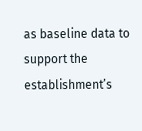as baseline data to support the establishment’s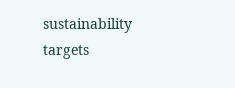sustainability targets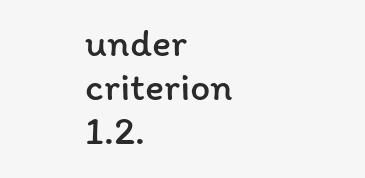under criterion 1.2.